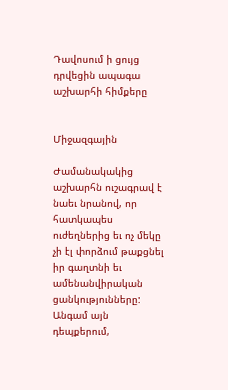Դավոսում ի ցույց դրվեցին ապագա աշխարհի հիմքերը


Միջազգային

Ժամանակակից աշխարհն ուշագրավ է նաեւ նրանով, որ հատկապես ուժեղներից եւ ոչ մեկը չի էլ փորձում թաքցնել իր գաղտնի եւ ամենանվիրական ցանկությունները: Անգամ այն դեպքերում,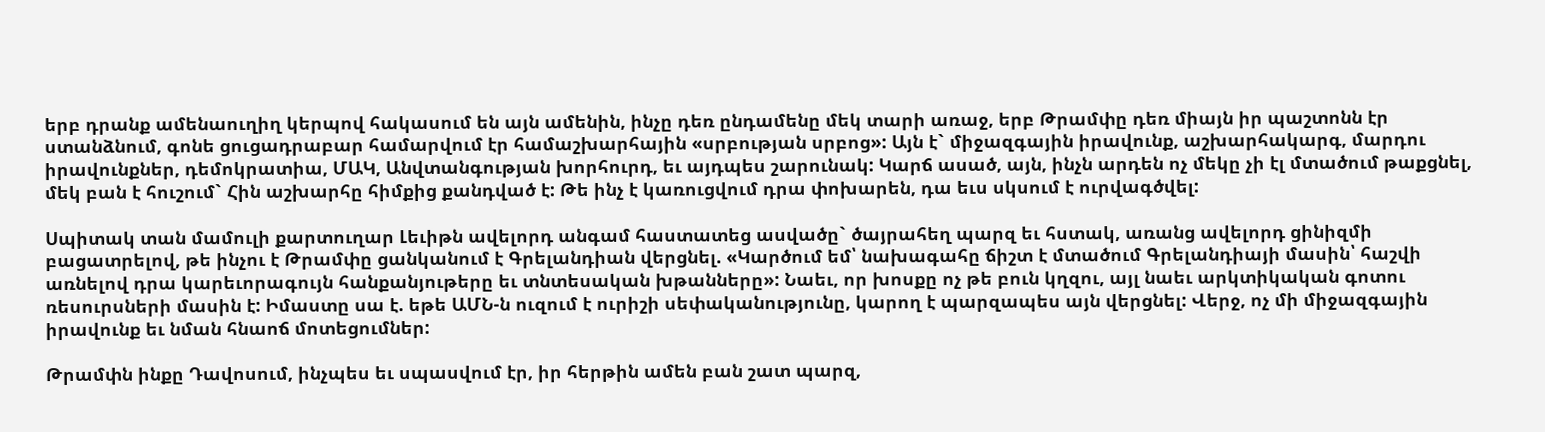երբ դրանք ամենաուղիղ կերպով հակասում են այն ամենին, ինչը դեռ ընդամենը մեկ տարի առաջ, երբ Թրամփը դեռ միայն իր պաշտոնն էր ստանձնում, գոնե ցուցադրաբար համարվում էր համաշխարհային «սրբության սրբոց»: Այն է` միջազգային իրավունք, աշխարհակարգ, մարդու իրավունքներ, դեմոկրատիա, ՄԱԿ, Անվտանգության խորհուրդ, եւ այդպես շարունակ: Կարճ ասած, այն, ինչն արդեն ոչ մեկը չի էլ մտածում թաքցնել, մեկ բան է հուշում` Հին աշխարհը հիմքից քանդված է: Թե ինչ է կառուցվում դրա փոխարեն, դա եւս սկսում է ուրվագծվել:

Սպիտակ տան մամուլի քարտուղար Լեւիթն ավելորդ անգամ հաստատեց ասվածը` ծայրահեղ պարզ եւ հստակ, առանց ավելորդ ցինիզմի բացատրելով, թե ինչու է Թրամփը ցանկանում է Գրելանդիան վերցնել. «Կարծում եմ՝ նախագահը ճիշտ է մտածում Գրելանդիայի մասին՝ հաշվի առնելով դրա կարեւորագույն հանքանյութերը եւ տնտեսական խթանները»: Նաեւ, որ խոսքը ոչ թե բուն կղզու, այլ նաեւ արկտիկական գոտու ռեսուրսների մասին է: Իմաստը սա է. եթե ԱՄՆ-ն ուզում է ուրիշի սեփականությունը, կարող է պարզապես այն վերցնել: Վերջ, ոչ մի միջազգային իրավունք եւ նման հնաոճ մոտեցումներ:

Թրամփն ինքը Դավոսում, ինչպես եւ սպասվում էր, իր հերթին ամեն բան շատ պարզ,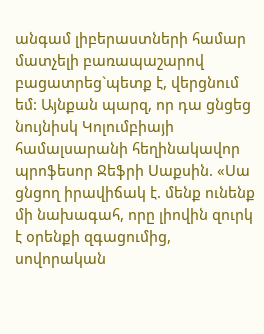անգամ լիբերաստների համար մատչելի բառապաշարով բացատրեց`պետք է, վերցնում եմ: Այնքան պարզ, որ դա ցնցեց նույնիսկ Կոլումբիայի համալսարանի հեղինակավոր պրոֆեսոր Ջեֆրի Սաքսին. «Սա ցնցող իրավիճակ է. մենք ունենք մի նախագահ, որը լիովին զուրկ է օրենքի զգացումից, սովորական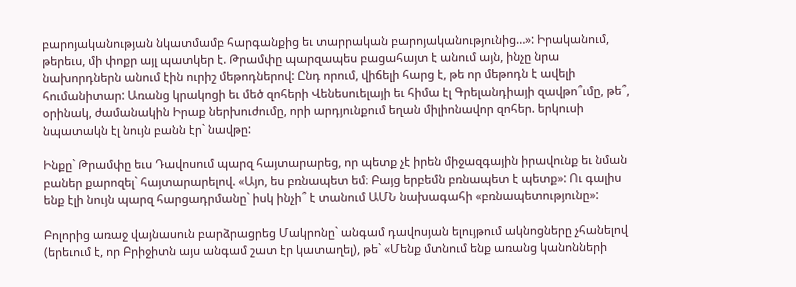բարոյականության նկատմամբ հարգանքից եւ տարրական բարոյականությունից…»: Իրականում, թերեւս, մի փոքր այլ պատկեր է. Թրամփը պարզապես բացահայտ է անում այն, ինչը նրա նախորդներն անում էին ուրիշ մեթոդներով: Ընդ որում, վիճելի հարց է, թե որ մեթոդն է ավելի հումանիտար: Առանց կրակոցի եւ մեծ զոհերի Վենեսուելայի եւ հիմա էլ Գրելանդիայի զավթո՞ւմը, թե՞, օրինակ, ժամանակին Իրաք ներխուժումը, որի արդյունքում եղան միլիոնավոր զոհեր. երկուսի նպատակն էլ նույն բանն էր` նավթը:

Ինքը` Թրամփը եւս Դավոսում պարզ հայտարարեց, որ պետք չէ իրեն միջազգային իրավունք եւ նման բաներ քարոզել` հայտարարելով. «Այո, ես բռնապետ եմ։ Բայց երբեմն բռնապետ է պետք»: Ու գալիս ենք էլի նույն պարզ հարցադրմանը` իսկ ինչի՞ է տանում ԱՄՆ նախագահի «բռնապետությունը»:

Բոլորից առաջ վայնասուն բարձրացրեց Մակրոնը` անգամ դավոսյան ելույթում ակնոցները չհանելով (երեւում է, որ Բրիջիտն այս անգամ շատ էր կատաղել), թե` «Մենք մտնում ենք առանց կանոնների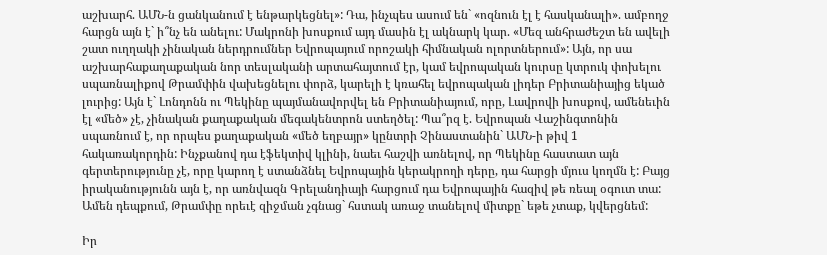աշխարհ. ԱՄՆ-ն ցանկանում է ենթարկեցնել»: Դա, ինչպես ասում են` «ոզնուն էլ է հասկանալի». ամբողջ հարցն այն է` ի՞նչ են անելու: Մակրոնի խոսքում այդ մասին էլ ակնարկ կար. «Մեզ անհրաժեշտ են ավելի շատ ուղղակի չինական ներդրումներ Եվրոպայում որոշակի հիմնական ոլորտներում»: Այն, որ սա աշխարհաքաղաքական նոր տեսլականի արտահայտում էր, կամ եվրոպական կուրսը կտրուկ փոխելու սպառնալիքով Թրամփին վախեցնելու փորձ, կարելի է կռահել եվրոպական լիդեր Բրիտանիայից եկած լուրից: Այն է` Լոնդոնն ու Պեկինը պայմանավորվել են Բրիտանիայում, որը, Լավրովի խոսքով, ամենեւին էլ «մեծ» չէ, չինական քաղաքական մեգակենտրոն ստեղծել: Պա՞րզ է. Եվրոպան Վաշինգտոնին սպառնում է, որ որպես քաղաքական «մեծ եղբայր» կընտրի Չինաստանին` ԱՄՆ-ի թիվ 1 հակառակորդին: Ինչքանով դա էֆեկտիվ կլինի, նաեւ հաշվի առնելով, որ Պեկինը հաստատ այն գերտերությունը չէ, որը կարող է ստանձնել Եվրոպային կերակրողի դերը, դա հարցի մյուս կողմն է: Բայց իրականությունն այն է, որ առնվազն Գրելանդիայի հարցում դա Եվրոպային հազիվ թե ռեալ օգուտ տա: Ամեն դեպքում, Թրամփը որեւէ զիջման չգնաց` հստակ առաջ տանելով միտքը` եթե չտաք, կվերցնեմ:

Իր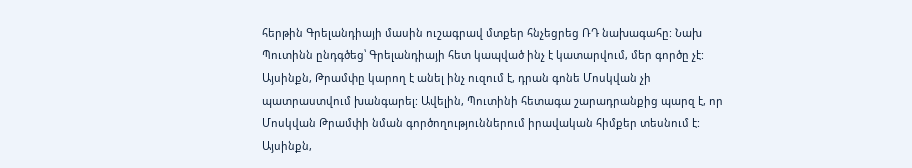հերթին Գրելանդիայի մասին ուշագրավ մտքեր հնչեցրեց ՌԴ նախագահը: Նախ Պուտինն ընդգծեց՝ Գրելանդիայի հետ կապված ինչ է կատարվում, մեր գործը չէ: Այսինքն, Թրամփը կարող է անել ինչ ուզում է, դրան գոնե Մոսկվան չի պատրաստվում խանգարել: Ավելին, Պուտինի հետագա շարադրանքից պարզ է, որ Մոսկվան Թրամփի նման գործողություններում իրավական հիմքեր տեսնում է: Այսինքն,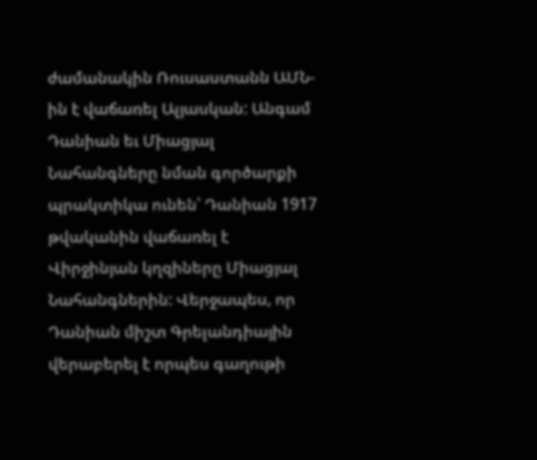ժամանակին Ռուսաստանն ԱՄՆ-ին է վաճառել Ալյասկան: Անգամ Դանիան եւ Միացյալ Նահանգները նման գործարքի պրակտիկա ունեն՝ Դանիան 1917 թվականին վաճառել է Վիրջինյան կղզիները Միացյալ Նահանգներին: Վերջապես, որ Դանիան միշտ Գրելանդիային վերաբերել է որպես գաղութի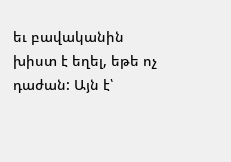եւ բավականին խիստ է եղել, եթե ոչ դաժան: Այն է՝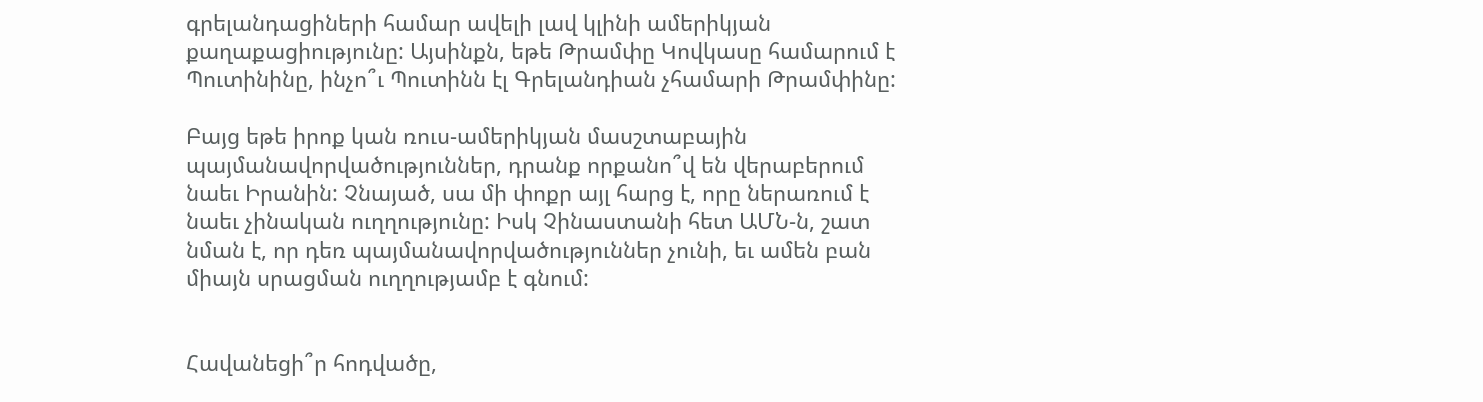գրելանդացիների համար ավելի լավ կլինի ամերիկյան քաղաքացիությունը: Այսինքն, եթե Թրամփը Կովկասը համարում է Պուտինինը, ինչո՞ւ Պուտինն էլ Գրելանդիան չհամարի Թրամփինը:

Բայց եթե իրոք կան ռուս-ամերիկյան մասշտաբային պայմանավորվածություններ, դրանք որքանո՞վ են վերաբերում նաեւ Իրանին: Չնայած, սա մի փոքր այլ հարց է, որը ներառում է նաեւ չինական ուղղությունը: Իսկ Չինաստանի հետ ԱՄՆ-ն, շատ նման է, որ դեռ պայմանավորվածություններ չունի, եւ ամեն բան միայն սրացման ուղղությամբ է գնում:


Հավանեցի՞ր հոդվածը,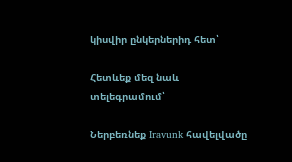կիսվիր ընկերներիդ հետ՝

Հետևեք մեզ նաև տելեգրամում՝

Ներբեռնեք Iravunk հավելվածը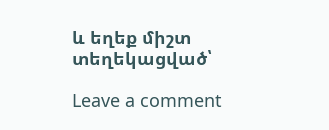և եղեք միշտ տեղեկացված՝

Leave a comment